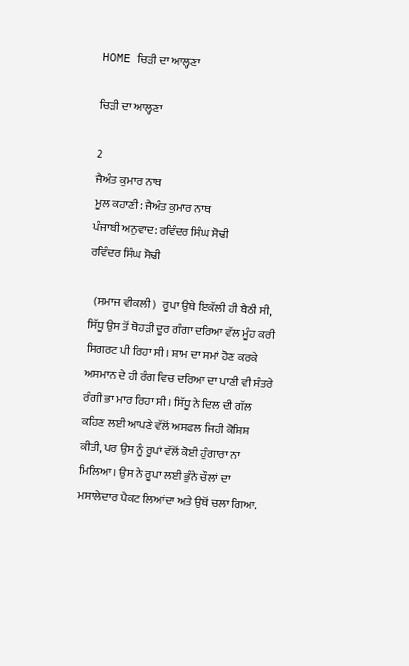HOME ਚਿੜੀ ਦਾ ਆਲ੍ਹਣਾ

ਚਿੜੀ ਦਾ ਆਲ੍ਹਣਾ

2
ਜੈਅੰਤ ਕੁਮਾਰ ਨਾਥ
ਮੂਲ ਕਹਾਣੀ: ਜੈਅੰਤ ਕੁਮਾਰ ਨਾਥ
ਪੰਜਾਬੀ ਅਨੁਵਾਦ: ਰਵਿੰਦਰ ਸਿੰਘ ਸੋਢੀ
ਰਵਿੰਦਰ ਸਿੰਘ ਸੋਢੀ

  (ਸਮਾਜ ਵੀਕਲੀ)   ਰੂਪਾ ਉਥੇ ਇਕੱਲੀ ਹੀ ਬੈਠੀ ਸੀ, ਸਿੱਧੂ ਉਸ ਤੋਂ ਥੋਹੜੀ ਦੂਰ ਗੰਗਾ ਦਰਿਆ ਵੱਲ ਮੂੰਹ ਕਰੀ ਸਿਗਰਟ ਪੀ ਰਿਹਾ ਸੀ। ਸ਼ਾਮ ਦਾ ਸਮਾਂ ਹੋਣ ਕਰਕੇ ਅਸਮਾਨ ਦੇ ਹੀ ਰੰਗ ਵਿਚ ਦਰਿਆ ਦਾ ਪਾਣੀ ਵੀ ਸੰਤਰੇ ਰੰਗੀ ਭਾ ਮਾਰ ਰਿਹਾ ਸੀ। ਸਿੱਧੂ ਨੇ ਦਿਲ ਦੀ ਗੱਲ ਕਹਿਣ ਲਈ ਆਪਣੇ ਵੱਲੋਂ ਅਸਫਲ ਜਿਹੀ ਕੋਸ਼ਿਸ਼ ਕੀਤੀ, ਪਰ ਉਸ ਨੂੰ ਰੂਪਾਂ ਵੱਲੋਂ ਕੋਈ ਹੁੰਗਾਰਾ ਨਾ ਮਿਲਿਆ। ਉਸ ਨੇ ਰੂਪਾ ਲਈ ਭੁੰਨੇ ਚੌਲਾਂ ਦਾ ਮਸਾਲੇਦਾਰ ਪੈਕਟ ਲਿਆਂਦਾ ਅਤੇ ਉਥੋਂ ਚਲਾ ਗਿਆ.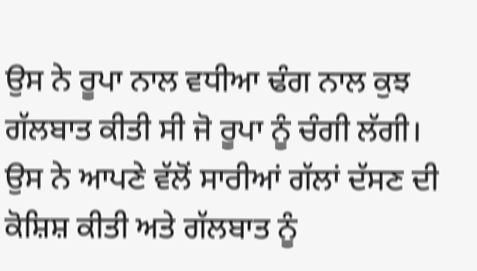ਉਸ ਨੇ ਰੂਪਾ ਨਾਲ ਵਧੀਆ ਢੰਗ ਨਾਲ ਕੁਝ ਗੱਲਬਾਤ ਕੀਤੀ ਸੀ ਜੋ ਰੂਪਾ ਨੂੰ ਚੰਗੀ ਲੱਗੀ। ਉਸ ਨੇ ਆਪਣੇ ਵੱਲੋਂ ਸਾਰੀਆਂ ਗੱਲਾਂ ਦੱਸਣ ਦੀ ਕੋਸ਼ਿਸ਼ ਕੀਤੀ ਅਤੇ ਗੱਲਬਾਤ ਨੂੰ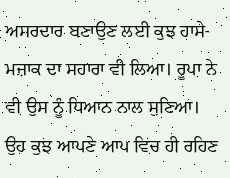ਅਸਰਦਾਰ ਬਣਾਉਣ ਲਈ ਕੁਝ ਹਾਸੇ-ਮਜ਼ਾਕ ਦਾ ਸਹਾਰਾ ਵੀ ਲਿਆ। ਰੂਪਾ ਨੇ ਵੀ ਉਸ ਨੂੰ ਧਿਆਨ ਨਾਲ ਸੁਣਿਆ। ਉਹ ਕੁਝ ਆਪਣੇ ਆਪ ਵਿਚ ਹੀ ਰਹਿਣ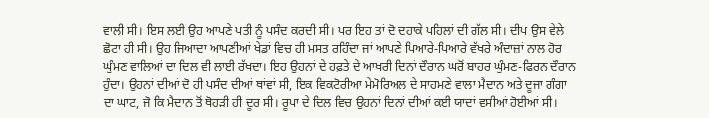ਵਾਲੀ ਸੀ। ਇਸ ਲਈ ਉਹ ਆਪਣੇ ਪਤੀ ਨੂੰ ਪਸੰਦ ਕਰਦੀ ਸੀ। ਪਰ ਇਹ ਤਾਂ ਦੋ ਦਹਾਕੇ ਪਹਿਲਾਂ ਦੀ ਗੱਲ ਸੀ। ਦੀਪ ਉਸ ਵੇਲੇ ਛੋਟਾ ਹੀ ਸੀ। ਉਹ ਜਿਆਦਾ ਆਪਣੀਆਂ ਖੇਡਾਂ ਵਿਚ ਹੀ ਮਸਤ ਰਹਿੰਦਾ ਜਾਂ ਆਪਣੇ ਪਿਆਰੇ-ਪਿਆਰੇ ਵੱਖਰੇ ਅੰਦਾਜ਼ਾਂ ਨਾਲ ਹੋਰ ਘੁੰਮਣ ਵਾਲਿਆਂ ਦਾ ਦਿਲ ਵੀ ਲਾਈ ਰੱਖਦਾ। ਇਹ ਉਹਨਾਂ ਦੇ ਹਫ਼ਤੇ ਦੇ ਆਖਰੀ ਦਿਨਾਂ ਦੌਰਾਨ ਘਰੋਂ ਬਾਹਰ ਘੁੰਮਣ-ਫਿਰਨ ਦੌਰਾਨ ਹੁੰਦਾ। ਉਹਨਾਂ ਦੀਆਂ ਦੋ ਹੀ ਪਸੰਦ ਦੀਆਂ ਥਾਂਵਾਂ ਸੀ, ਇਕ ਵਿਕਟੋਰੀਆ ਮੇਮੋਰਿਅਲ ਦੇ ਸਾਹਮਣੇ ਵਾਲਾ ਮੈਦਾਨ ਅਤੇ ਦੂਜਾ ਗੰਗਾ ਦਾ ਘਾਟ, ਜੋ ਕਿ ਮੈਦਾਨ ਤੋਂ ਥੋਹੜੀ ਹੀ ਦੂਰ ਸੀ। ਰੂਪਾ ਦੇ ਦਿਲ ਵਿਚ ਉਹਨਾਂ ਦਿਨਾਂ ਦੀਆਂ ਕਈ ਯਾਦਾਂ ਵਸੀਆਂ ਹੋਈਆਂ ਸੀ।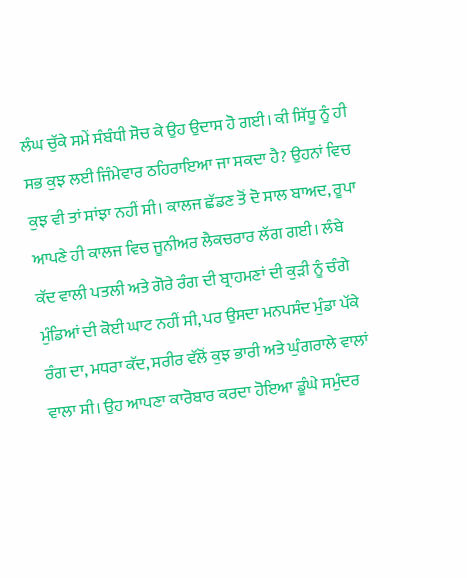ਲੰਘ ਚੁੱਕੇ ਸਮੇਂ ਸੰਬੰਧੀ ਸੋਚ ਕੇ ਉਹ ਉਦਾਸ ਹੋ ਗਈ। ਕੀ ਸਿੱਧੂ ਨੂੰ ਹੀ ਸਭ ਕੁਝ ਲਈ ਜਿੰਮੇਵਾਰ ਠਹਿਰਾਇਆ ਜਾ ਸਕਦਾ ਹੈ? ਉਹਨਾਂ ਵਿਚ ਕੁਝ ਵੀ ਤਾਂ ਸਾਂਝਾ ਨਹੀਂ ਸੀ। ਕਾਲਜ ਛੱਡਣ ਤੋਂ ਦੋ ਸਾਲ ਬਾਅਦ, ਰੂਪਾ ਆਪਣੇ ਹੀ ਕਾਲਜ ਵਿਚ ਜੂਨੀਅਰ ਲੈਕਚਰਾਰ ਲੱਗ ਗਈ। ਲੰਬੇ ਕੱਦ ਵਾਲੀ ਪਤਲੀ ਅਤੇ ਗੋਰੇ ਰੰਗ ਦੀ ਬ੍ਰਾਹਮਣਾਂ ਦੀ ਕੁੜੀ ਨੂੰ ਚੰਗੇ ਮੁੰਡਿਆਂ ਦੀ ਕੋਈ ਘਾਟ ਨਹੀਂ ਸੀ, ਪਰ ਉਸਦਾ ਮਨਪਸੰਦ ਮੁੰਡਾ ਪੱਕੇ ਰੰਗ ਦਾ, ਮਧਰਾ ਕੱਦ, ਸਰੀਰ ਵੱਲੋਂ ਕੁਝ ਭਾਰੀ ਅਤੇ ਘੁੰਗਰਾਲੇ ਵਾਲਾਂ ਵਾਲਾ ਸੀ। ਉਹ ਆਪਣਾ ਕਾਰੋਬਾਰ ਕਰਦਾ ਹੋਇਆ ਡੂੰਘੇ ਸਮੁੰਦਰ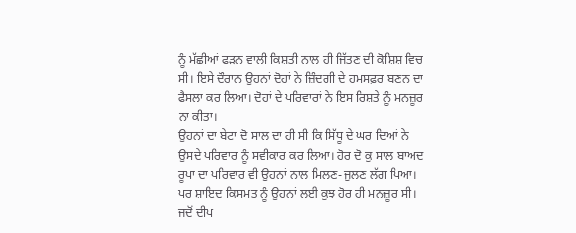ਨੂੰ ਮੱਛੀਆਂ ਫੜਨ ਵਾਲੀ ਕਿਸ਼ਤੀ ਨਾਲ ਹੀ ਜਿੱਤਣ ਦੀ ਕੋਸ਼ਿਸ਼ ਵਿਚ ਸੀ। ਇਸੇ ਦੌਰਾਨ ਉਹਨਾਂ ਦੋਹਾਂ ਨੇ ਜ਼ਿੰਦਗੀ ਦੇ ਹਮਸਫ਼ਰ ਬਣਨ ਦਾ ਫੈਸਲਾ ਕਰ ਲਿਆ। ਦੋਹਾਂ ਦੇ ਪਰਿਵਾਰਾਂ ਨੇ ਇਸ ਰਿਸ਼ਤੇ ਨੂੰ ਮਨਜ਼ੂਰ ਨਾ ਕੀਤਾ।
ਉਹਨਾਂ ਦਾ ਬੇਟਾ ਦੋ ਸਾਲ ਦਾ ਹੀ ਸੀ ਕਿ ਸਿੱਧੂ ਦੇ ਘਰ ਦਿਆਂ ਨੇ ਉਸਦੇ ਪਰਿਵਾਰ ਨੂੰ ਸਵੀਕਾਰ ਕਰ ਲਿਆ। ਹੋਰ ਦੋ ਕੁ ਸਾਲ ਬਾਅਦ ਰੂਪਾ ਦਾ ਪਰਿਵਾਰ ਵੀ ਉਹਨਾਂ ਨਾਲ ਮਿਲਣ-ਜੁਲਣ ਲੱਗ ਪਿਆ। ਪਰ ਸ਼ਾਇਦ ਕਿਸਮਤ ਨੂੰ ਉਹਨਾਂ ਲਈ ਕੁਝ ਹੋਰ ਹੀ ਮਨਜ਼ੂਰ ਸੀ। ਜਦੋਂ ਦੀਪ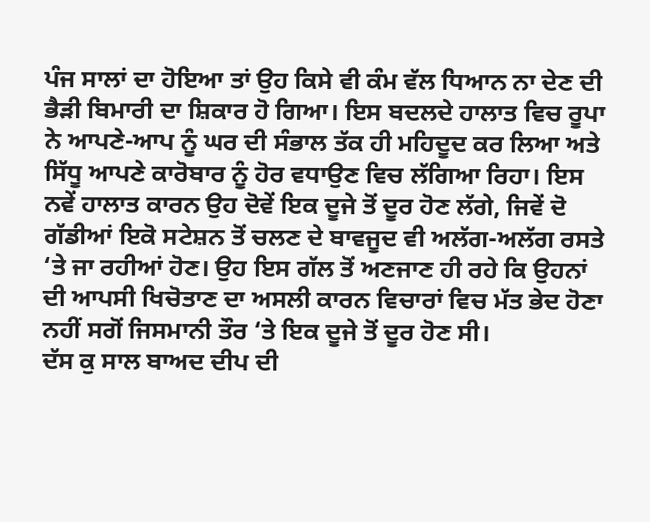ਪੰਜ ਸਾਲਾਂ ਦਾ ਹੋਇਆ ਤਾਂ ਉਹ ਕਿਸੇ ਵੀ ਕੰਮ ਵੱਲ ਧਿਆਨ ਨਾ ਦੇਣ ਦੀ ਭੈੜੀ ਬਿਮਾਰੀ ਦਾ ਸ਼ਿਕਾਰ ਹੋ ਗਿਆ। ਇਸ ਬਦਲਦੇ ਹਾਲਾਤ ਵਿਚ ਰੂਪਾ ਨੇ ਆਪਣੇ-ਆਪ ਨੂੰ ਘਰ ਦੀ ਸੰਭਾਲ ਤੱਕ ਹੀ ਮਹਿਦੂਦ ਕਰ ਲਿਆ ਅਤੇ ਸਿੱਧੂ ਆਪਣੇ ਕਾਰੋਬਾਰ ਨੂੰ ਹੋਰ ਵਧਾਉਣ ਵਿਚ ਲੱਗਿਆ ਰਿਹਾ। ਇਸ ਨਵੇਂ ਹਾਲਾਤ ਕਾਰਨ ਉਹ ਦੋਵੇਂ ਇਕ ਦੂਜੇ ਤੋਂ ਦੂਰ ਹੋਣ ਲੱਗੇ, ਜਿਵੇਂ ਦੋ ਗੱਡੀਆਂ ਇਕੋ ਸਟੇਸ਼ਨ ਤੋਂ ਚਲਣ ਦੇ ਬਾਵਜੂਦ ਵੀ ਅਲੱਗ-ਅਲੱਗ ਰਸਤੇ ‘ਤੇ ਜਾ ਰਹੀਆਂ ਹੋਣ। ਉਹ ਇਸ ਗੱਲ ਤੋਂ ਅਣਜਾਣ ਹੀ ਰਹੇ ਕਿ ਉਹਨਾਂ ਦੀ ਆਪਸੀ ਖਿਚੋਤਾਣ ਦਾ ਅਸਲੀ ਕਾਰਨ ਵਿਚਾਰਾਂ ਵਿਚ ਮੱਤ ਭੇਦ ਹੋਣਾ ਨਹੀਂ ਸਗੋਂ ਜਿਸਮਾਨੀ ਤੌਰ ‘ਤੇ ਇਕ ਦੂਜੇ ਤੋਂ ਦੂਰ ਹੋਣ ਸੀ।
ਦੱਸ ਕੁ ਸਾਲ ਬਾਅਦ ਦੀਪ ਦੀ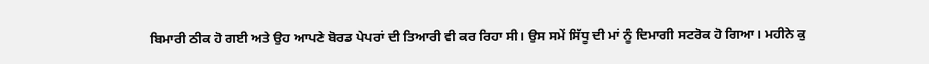ਬਿਮਾਰੀ ਠੀਕ ਹੋ ਗਈ ਅਤੇ ਉਹ ਆਪਣੇ ਬੋਰਡ ਪੇਪਰਾਂ ਦੀ ਤਿਆਰੀ ਵੀ ਕਰ ਰਿਹਾ ਸੀ। ਉਸ ਸਮੇਂ ਸਿੱਧੂ ਦੀ ਮਾਂ ਨੂੰ ਦਿਮਾਗੀ ਸਟਰੋਕ ਹੋ ਗਿਆ। ਮਹੀਨੇ ਕੁ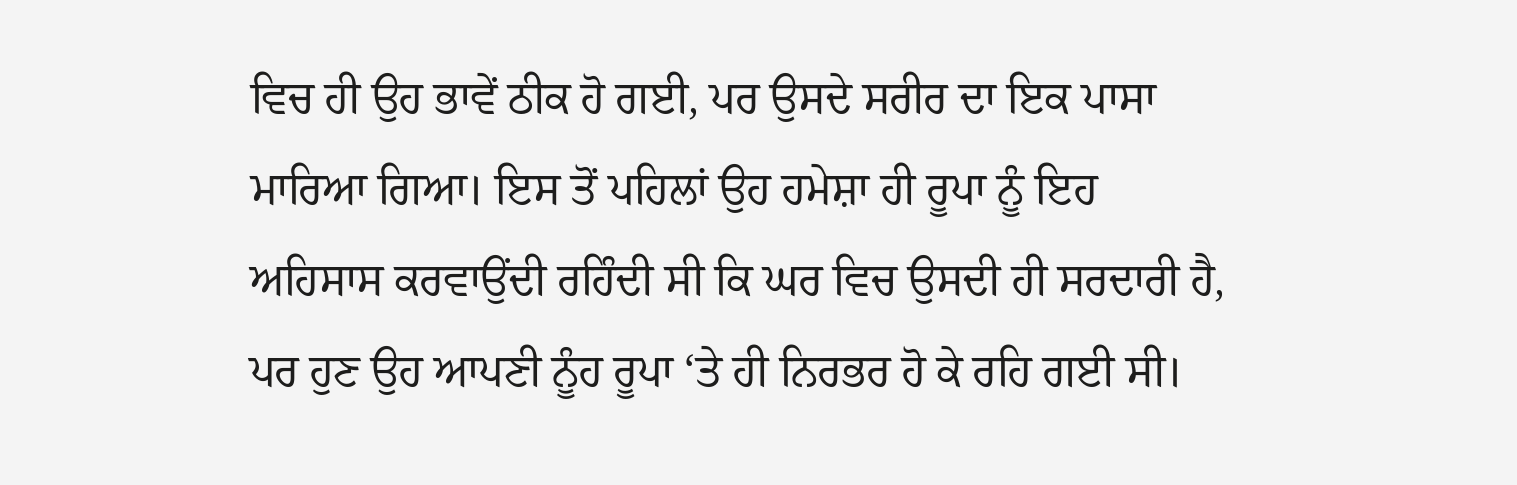ਵਿਚ ਹੀ ਉਹ ਭਾਵੇਂ ਠੀਕ ਹੋ ਗਈ, ਪਰ ਉਸਦੇ ਸਰੀਰ ਦਾ ਇਕ ਪਾਸਾ ਮਾਰਿਆ ਗਿਆ। ਇਸ ਤੋਂ ਪਹਿਲਾਂ ਉਹ ਹਮੇਸ਼ਾ ਹੀ ਰੂਪਾ ਨੂੰ ਇਹ ਅਹਿਸਾਸ ਕਰਵਾਉਂਦੀ ਰਹਿੰਦੀ ਸੀ ਕਿ ਘਰ ਵਿਚ ਉਸਦੀ ਹੀ ਸਰਦਾਰੀ ਹੈ, ਪਰ ਹੁਣ ਉਹ ਆਪਣੀ ਨੂੰਹ ਰੂਪਾ ‘ਤੇ ਹੀ ਨਿਰਭਰ ਹੋ ਕੇ ਰਹਿ ਗਈ ਸੀ।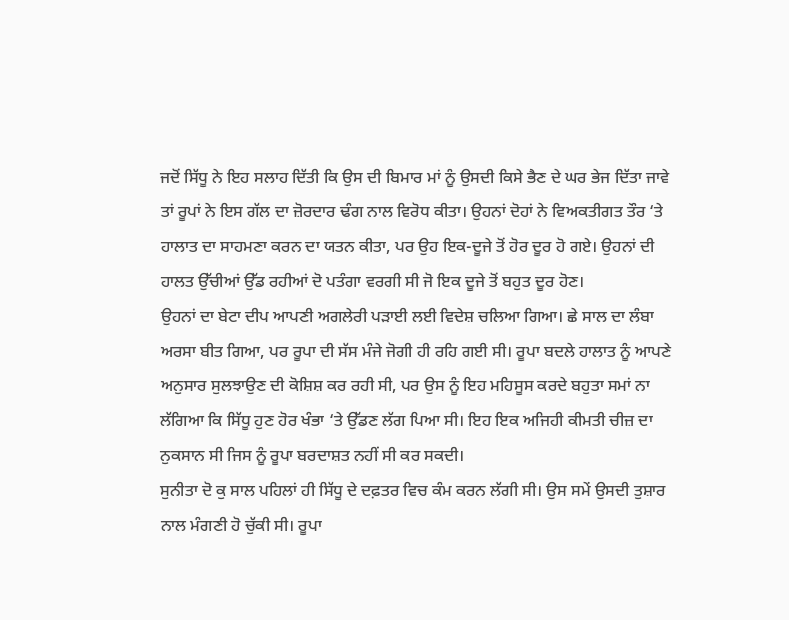ਜਦੋਂ ਸਿੱਧੂ ਨੇ ਇਹ ਸਲਾਹ ਦਿੱਤੀ ਕਿ ਉਸ ਦੀ ਬਿਮਾਰ ਮਾਂ ਨੂੰ ਉਸਦੀ ਕਿਸੇ ਭੈਣ ਦੇ ਘਰ ਭੇਜ ਦਿੱਤਾ ਜਾਵੇ ਤਾਂ ਰੂਪਾਂ ਨੇ ਇਸ ਗੱਲ ਦਾ ਜ਼ੋਰਦਾਰ ਢੰਗ ਨਾਲ ਵਿਰੋਧ ਕੀਤਾ। ਉਹਨਾਂ ਦੋਹਾਂ ਨੇ ਵਿਅਕਤੀਗਤ ਤੌਰ ‘ਤੇ ਹਾਲਾਤ ਦਾ ਸਾਹਮਣਾ ਕਰਨ ਦਾ ਯਤਨ ਕੀਤਾ, ਪਰ ਉਹ ਇਕ-ਦੂਜੇ ਤੋਂ ਹੋਰ ਦੂਰ ਹੋ ਗਏ। ਉਹਨਾਂ ਦੀ ਹਾਲਤ ਉੱਚੀਆਂ ਉੱਡ ਰਹੀਆਂ ਦੋ ਪਤੰਗਾ ਵਰਗੀ ਸੀ ਜੋ ਇਕ ਦੂਜੇ ਤੋਂ ਬਹੁਤ ਦੂਰ ਹੋਣ।
ਉਹਨਾਂ ਦਾ ਬੇਟਾ ਦੀਪ ਆਪਣੀ ਅਗਲੇਰੀ ਪੜਾਈ ਲਈ ਵਿਦੇਸ਼ ਚਲਿਆ ਗਿਆ। ਛੇ ਸਾਲ ਦਾ ਲੰਬਾ ਅਰਸਾ ਬੀਤ ਗਿਆ, ਪਰ ਰੂਪਾ ਦੀ ਸੱਸ ਮੰਜੇ ਜੋਗੀ ਹੀ ਰਹਿ ਗਈ ਸੀ। ਰੂਪਾ ਬਦਲੇ ਹਾਲਾਤ ਨੂੰ ਆਪਣੇ ਅਨੁਸਾਰ ਸੁਲਝਾਉਣ ਦੀ ਕੋਸ਼ਿਸ਼ ਕਰ ਰਹੀ ਸੀ, ਪਰ ਉਸ ਨੂੰ ਇਹ ਮਹਿਸੂਸ ਕਰਦੇ ਬਹੁਤਾ ਸਮਾਂ ਨਾ ਲੱਗਿਆ ਕਿ ਸਿੱਧੂ ਹੁਣ ਹੋਰ ਖੰਭਾ ‘ਤੇ ਉੱਡਣ ਲੱਗ ਪਿਆ ਸੀ। ਇਹ ਇਕ ਅਜਿਹੀ ਕੀਮਤੀ ਚੀਜ਼ ਦਾ ਨੁਕਸਾਨ ਸੀ ਜਿਸ ਨੂੰ ਰੂਪਾ ਬਰਦਾਸ਼ਤ ਨਹੀਂ ਸੀ ਕਰ ਸਕਦੀ।
ਸੁਨੀਤਾ ਦੋ ਕੁ ਸਾਲ ਪਹਿਲਾਂ ਹੀ ਸਿੱਧੂ ਦੇ ਦਫ਼ਤਰ ਵਿਚ ਕੰਮ ਕਰਨ ਲੱਗੀ ਸੀ। ਉਸ ਸਮੇਂ ਉਸਦੀ ਤੁਸ਼ਾਰ ਨਾਲ ਮੰਗਣੀ ਹੋ ਚੁੱਕੀ ਸੀ। ਰੂਪਾ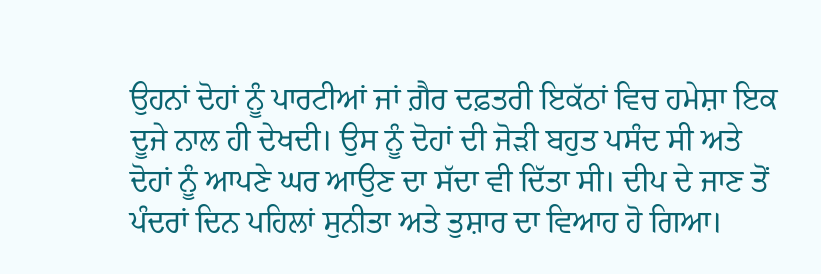ਉਹਨਾਂ ਦੋਹਾਂ ਨੂੰ ਪਾਰਟੀਆਂ ਜਾਂ ਗ਼ੈਰ ਦਫ਼ਤਰੀ ਇਕੱਠਾਂ ਵਿਚ ਹਮੇਸ਼ਾ ਇਕ ਦੂਜੇ ਨਾਲ ਹੀ ਦੇਖਦੀ। ਉਸ ਨੂੰ ਦੋਹਾਂ ਦੀ ਜੋੜੀ ਬਹੁਤ ਪਸੰਦ ਸੀ ਅਤੇ ਦੋਹਾਂ ਨੂੰ ਆਪਣੇ ਘਰ ਆਉਣ ਦਾ ਸੱਦਾ ਵੀ ਦਿੱਤਾ ਸੀ। ਦੀਪ ਦੇ ਜਾਣ ਤੋਂ ਪੰਦਰਾਂ ਦਿਨ ਪਹਿਲਾਂ ਸੁਨੀਤਾ ਅਤੇ ਤੁਸ਼ਾਰ ਦਾ ਵਿਆਹ ਹੋ ਗਿਆ।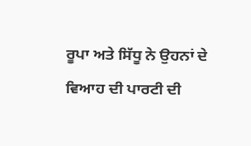ਰੂਪਾ ਅਤੇ ਸਿੱਧੂ ਨੇ ਉਹਨਾਂ ਦੇ ਵਿਆਹ ਦੀ ਪਾਰਟੀ ਦੀ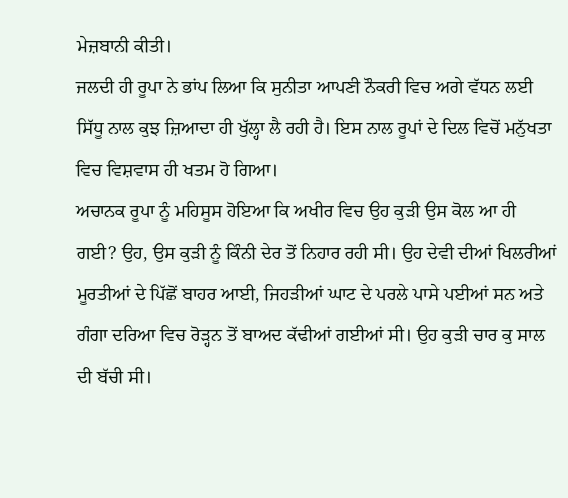ਮੇਜ਼ਬਾਨੀ ਕੀਤੀ।
ਜਲਦੀ ਹੀ ਰੂਪਾ ਨੇ ਭਾਂਪ ਲਿਆ ਕਿ ਸੁਨੀਤਾ ਆਪਣੀ ਨੌਕਰੀ ਵਿਚ ਅਗੇ ਵੱਧਨ ਲਈ ਸਿੱਧੂ ਨਾਲ ਕੁਝ ਜ਼ਿਆਦਾ ਹੀ ਖੁੱਲ੍ਹਾ ਲੈ ਰਹੀ ਹੈ। ਇਸ ਨਾਲ ਰੂਪਾਂ ਦੇ ਦਿਲ ਵਿਚੋਂ ਮਨੁੱਖਤਾ ਵਿਚ ਵਿਸ਼ਵਾਸ ਹੀ ਖਤਮ ਹੋ ਗਿਆ।
ਅਚਾਨਕ ਰੂਪਾ ਨੂੰ ਮਹਿਸੂਸ ਹੋਇਆ ਕਿ ਅਖੀਰ ਵਿਚ ਉਹ ਕੁੜੀ ਉਸ ਕੋਲ ਆ ਹੀ ਗਈ? ਉਹ, ਉਸ ਕੁੜੀ ਨੂੰ ਕਿੰਨੀ ਦੇਰ ਤੋਂ ਨਿਹਾਰ ਰਹੀ ਸੀ। ਉਹ ਦੇਵੀ ਦੀਆਂ ਖਿਲਰੀਆਂ ਮੂਰਤੀਆਂ ਦੇ ਪਿੱਛੋਂ ਬਾਹਰ ਆਈ, ਜਿਹੜੀਆਂ ਘਾਟ ਦੇ ਪਰਲੇ ਪਾਸੇ ਪਈਆਂ ਸਨ ਅਤੇ ਗੰਗਾ ਦਰਿਆ ਵਿਚ ਰੋੜ੍ਹਨ ਤੋਂ ਬਾਅਦ ਕੱਢੀਆਂ ਗਈਆਂ ਸੀ। ਉਹ ਕੁੜੀ ਚਾਰ ਕੁ ਸਾਲ ਦੀ ਬੱਚੀ ਸੀ।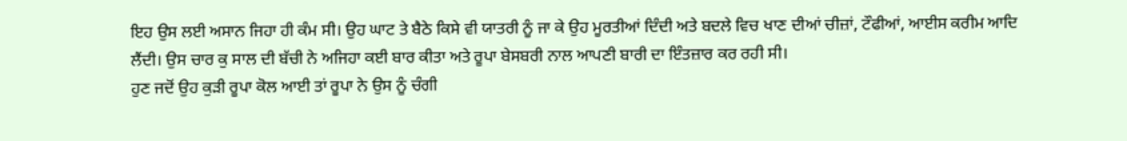ਇਹ ਉਸ ਲਈ ਅਸਾਨ ਜਿਹਾ ਹੀ ਕੰਮ ਸੀ। ਉਹ ਘਾਟ ਤੇ ਬੈਠੇ ਕਿਸੇ ਵੀ ਯਾਤਰੀ ਨੂੰ ਜਾ ਕੇ ਉਹ ਮੂਰਤੀਆਂ ਦਿੰਦੀ ਅਤੇ ਬਦਲੇ ਵਿਚ ਖਾਣ ਦੀਆਂ ਚੀਜ਼ਾਂ, ਟੌਫੀਆਂ, ਆਈਸ ਕਰੀਮ ਆਦਿ ਲੈਂਦੀ। ਉਸ ਚਾਰ ਕੁ ਸਾਲ ਦੀ ਬੱਚੀ ਨੇ ਅਜਿਹਾ ਕਈ ਬਾਰ ਕੀਤਾ ਅਤੇ ਰੂਪਾ ਬੇਸਬਰੀ ਨਾਲ ਆਪਣੀ ਬਾਰੀ ਦਾ ਇੰਤਜ਼ਾਰ ਕਰ ਰਹੀ ਸੀ।
ਹੁਣ ਜਦੋਂ ਉਹ ਕੁੜੀ ਰੂਪਾ ਕੋਲ ਆਈ ਤਾਂ ਰੂਪਾ ਨੇ ਉਸ ਨੂੰ ਚੰਗੀ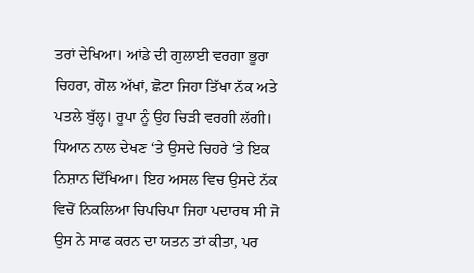ਤਰਾਂ ਦੇਖਿਆ। ਆਂਡੇ ਦੀ ਗੁਲਾਈ ਵਰਗਾ ਭੂਰਾ ਚਿਹਰਾ, ਗੋਲ ਅੱਖਾਂ, ਛੋਟਾ ਜਿਹਾ ਤਿੱਖਾ ਨੱਕ ਅਤੇ ਪਤਲੇ ਬੁੱਲ੍ਹ। ਰੂਪਾ ਨੂੰ ਉਹ ਚਿੜੀ ਵਰਗੀ ਲੱਗੀ। ਧਿਆਨ ਨਾਲ ਦੇਖਣ ‘ਤੇ ਉਸਦੇ ਚਿਹਰੇ ‘ਤੇ ਇਕ ਨਿਸ਼ਾਨ ਦਿੱਖਿਆ। ਇਹ ਅਸਲ ਵਿਚ ਉਸਦੇ ਨੱਕ ਵਿਚੋਂ ਨਿਕਲਿਆ ਚਿਪਚਿਪਾ ਜਿਹਾ ਪਦਾਰਥ ਸੀ ਜੋ ਉਸ ਨੇ ਸਾਫ ਕਰਨ ਦਾ ਯਤਨ ਤਾਂ ਕੀਤਾ, ਪਰ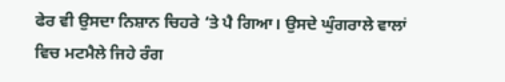ਫੇਰ ਵੀ ਉਸਦਾ ਨਿਸ਼ਾਨ ਚਿਹਰੇ ‘ਤੇ ਪੈ ਗਿਆ। ਉਸਦੇ ਘੁੰਗਰਾਲੇ ਵਾਲਾਂ ਵਿਚ ਮਟਮੈਲੇ ਜਿਹੇ ਰੰਗ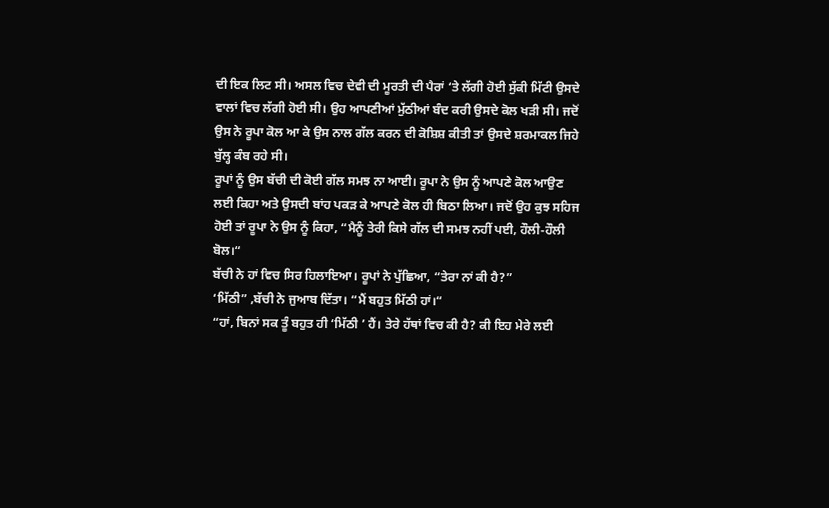ਦੀ ਇਕ ਲਿਟ ਸੀ। ਅਸਲ ਵਿਚ ਦੇਵੀ ਦੀ ਮੂਰਤੀ ਦੀ ਪੈਰਾਂ ‘ਤੇ ਲੱਗੀ ਹੋਈ ਸੁੱਕੀ ਮਿੱਟੀ ਉਸਦੇ ਵਾਲਾਂ ਵਿਚ ਲੱਗੀ ਹੋਈ ਸੀ। ਉਹ ਆਪਣੀਆਂ ਮੁੱਠੀਆਂ ਬੰਦ ਕਰੀ ਉਸਦੇ ਕੋਲ ਖੜੀ ਸੀ। ਜਦੋਂ ਉਸ ਨੇ ਰੂਪਾ ਕੋਲ ਆ ਕੇ ਉਸ ਨਾਲ ਗੱਲ ਕਰਨ ਦੀ ਕੋਸ਼ਿਸ਼ ਕੀਤੀ ਤਾਂ ਉਸਦੇ ਸ਼ਰਮਾਕਲ ਜਿਹੇ ਬੁੱਲ੍ਹ ਕੰਬ ਰਹੇ ਸੀ।
ਰੂਪਾਂ ਨੂੰ ਉਸ ਬੱਚੀ ਦੀ ਕੋਈ ਗੱਲ ਸਮਝ ਨਾ ਆਈ। ਰੂਪਾ ਨੇ ਉਸ ਨੂੰ ਆਪਣੇ ਕੋਲ ਆਉਣ ਲਈ ਕਿਹਾ ਅਤੇ ਉਸਦੀ ਬਾਂਹ ਪਕੜ ਕੇ ਆਪਣੇ ਕੋਲ ਹੀ ਬਿਠਾ ਲਿਆ। ਜਦੋਂ ਉਹ ਕੁਝ ਸਹਿਜ ਹੋਈ ਤਾਂ ਰੂਪਾ ਨੇ ਉਸ ਨੂੰ ਕਿਹਾ, “ਮੈਨੂੰ ਤੇਰੀ ਕਿਸੇ ਗੱਲ ਦੀ ਸਮਝ ਨਹੀਂ ਪਈ, ਹੌਲੀ-ਹੌਲੀ ਬੋਲ।“
ਬੱਚੀ ਨੇ ਹਾਂ ਵਿਚ ਸਿਰ ਹਿਲਾਇਆ। ਰੂਪਾਂ ਨੇ ਪੁੱਛਿਆ, “ਤੇਰਾ ਨਾਂ ਕੀ ਹੈ?”
‘ਮਿੱਠੀ” ,ਬੱਚੀ ਨੇ ਜੁਆਬ ਦਿੱਤਾ। “ਮੈਂ ਬਹੁਤ ਮਿੱਠੀ ਹਾਂ।“
“ਹਾਂ, ਬਿਨਾਂ ਸਕ ਤੂੰ ਬਹੁਤ ਹੀ ‘ਮਿੱਠੀ ’ ਹੈਂ। ਤੇਰੇ ਹੱਥਾਂ ਵਿਚ ਕੀ ਹੈ? ਕੀ ਇਹ ਮੇਰੇ ਲਈ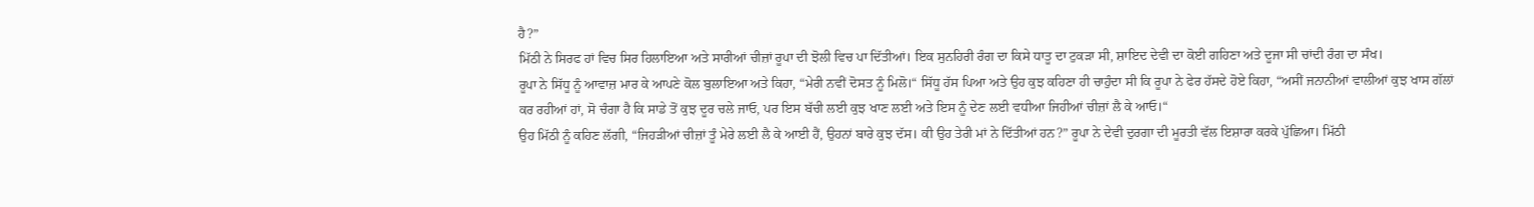ਹੈ?”
ਮਿੱਠੀ ਨੇ ਸਿਰਫ ਹਾਂ ਵਿਚ ਸਿਰ ਹਿਲਾਇਆ ਅਤੇ ਸਾਰੀਆਂ ਚੀਜ਼ਾਂ ਰੂਪਾ ਦੀ ਝੋਲੀ ਵਿਚ ਪਾ ਦਿੱਤੀਆਂ। ਇਕ ਸੁਨਹਿਰੀ ਰੰਗ ਦਾ ਕਿਸੇ ਧਾਤੂ ਦਾ ਟੁਕੜਾ ਸੀ, ਸ਼ਾਇਦ ਦੇਵੀ ਦਾ ਕੋਈ ਗਹਿਣਾ ਅਤੇ ਦੂਜਾ ਸੀ ਚਾਂਦੀ ਰੰਗ ਦਾ ਸੰਖ।
ਰੂਪਾ ਨੇ ਸਿੱਧੂ ਨੂੰ ਆਵਾਜ਼ ਮਾਰ ਕੇ ਆਪਣੇ ਕੋਲ ਬੁਲਾਇਆ ਅਤੇ ਕਿਹਾ, “ਮੇਰੀ ਨਵੀਂ ਦੋਸਤ ਨੂੰ ਮਿਲੋ।“ ਸਿੱਧੂ ਹੱਸ ਪਿਆ ਅਤੇ ਉਹ ਕੁਝ ਕਹਿਣਾ ਹੀ ਚਾਹੁੰਦਾ ਸੀ ਕਿ ਰੂਪਾ ਨੇ ਫੇਰ ਹੱਸਦੇ ਹੋਏ ਕਿਹਾ, “ਅਸੀਂ ਜਨਾਨੀਆਂ ਵਾਲੀਆਂ ਕੁਝ ਖਾਸ ਗੱਲਾਂ ਕਰ ਰਹੀਆਂ ਹਾਂ, ਸੋ ਚੰਗਾ ਹੈ ਕਿ ਸਾਡੇ ਤੋਂ ਕੁਝ ਦੂਰ ਚਲੇ ਜਾਓ, ਪਰ ਇਸ ਬੱਚੀ ਲਈ ਕੁਝ ਖਾਣ ਲਈ ਅਤੇ ਇਸ ਨੂੰ ਦੇਣ ਲਈ ਵਧੀਆ ਜਿਹੀਆਂ ਚੀਜ਼ਾਂ ਲੈ ਕੇ ਆਓ।“
ਉਹ ਮਿੱਠੀ ਨੂੰ ਕਹਿਣ ਲੱਗੀ, “ਜਿਹੜੀਆਂ ਚੀਜ਼ਾਂ ਤੂੰ ਮੇਰੇ ਲਈ ਲੈ ਕੇ ਆਈ ਹੈਂ, ਉਹਨਾਂ ਬਾਰੇ ਕੁਝ ਦੱਸ। ਕੀ ਉਹ ਤੇਰੀ ਮਾਂ ਨੇ ਦਿੱਤੀਆਂ ਹਨ?” ਰੂਪਾ ਨੇ ਦੇਵੀ ਦੁਰਗਾ ਦੀ ਮੂਰਤੀ ਵੱਲ ਇਸ਼ਾਰਾ ਕਰਕੇ ਪੁੱਛਿਆ। ਮਿੱਠੀ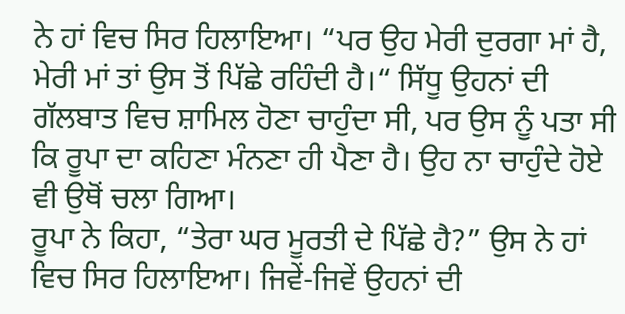ਨੇ ਹਾਂ ਵਿਚ ਸਿਰ ਹਿਲਾਇਆ। “ਪਰ ਉਹ ਮੇਰੀ ਦੁਰਗਾ ਮਾਂ ਹੈ, ਮੇਰੀ ਮਾਂ ਤਾਂ ਉਸ ਤੋਂ ਪਿੱਛੇ ਰਹਿੰਦੀ ਹੈ।“ ਸਿੱਧੂ ਉਹਨਾਂ ਦੀ ਗੱਲਬਾਤ ਵਿਚ ਸ਼ਾਮਿਲ ਹੋਣਾ ਚਾਹੁੰਦਾ ਸੀ, ਪਰ ਉਸ ਨੂੰ ਪਤਾ ਸੀ ਕਿ ਰੂਪਾ ਦਾ ਕਹਿਣਾ ਮੰਨਣਾ ਹੀ ਪੈਣਾ ਹੈ। ਉਹ ਨਾ ਚਾਹੁੰਦੇ ਹੋਏ ਵੀ ਉਥੋਂ ਚਲਾ ਗਿਆ।
ਰੂਪਾ ਨੇ ਕਿਹਾ, “ਤੇਰਾ ਘਰ ਮੂਰਤੀ ਦੇ ਪਿੱਛੇ ਹੈ?” ਉਸ ਨੇ ਹਾਂ ਵਿਚ ਸਿਰ ਹਿਲਾਇਆ। ਜਿਵੇਂ-ਜਿਵੇਂ ਉਹਨਾਂ ਦੀ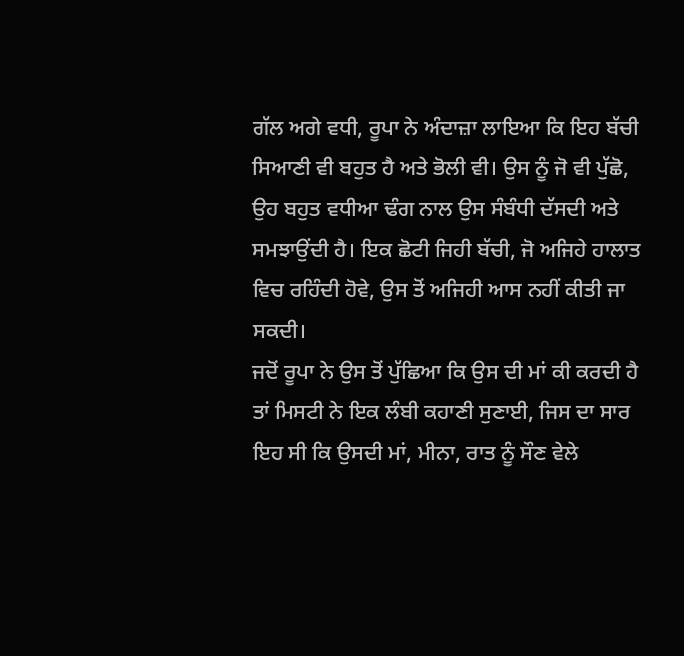ਗੱਲ ਅਗੇ ਵਧੀ, ਰੂਪਾ ਨੇ ਅੰਦਾਜ਼ਾ ਲਾਇਆ ਕਿ ਇਹ ਬੱਚੀ ਸਿਆਣੀ ਵੀ ਬਹੁਤ ਹੈ ਅਤੇ ਭੋਲੀ ਵੀ। ਉਸ ਨੂੰ ਜੋ ਵੀ ਪੁੱਛੋ, ਉਹ ਬਹੁਤ ਵਧੀਆ ਢੰਗ ਨਾਲ ਉਸ ਸੰਬੰਧੀ ਦੱਸਦੀ ਅਤੇ ਸਮਝਾਉਂਦੀ ਹੈ। ਇਕ ਛੋਟੀ ਜਿਹੀ ਬੱਚੀ, ਜੋ ਅਜਿਹੇ ਹਾਲਾਤ ਵਿਚ ਰਹਿੰਦੀ ਹੋਵੇ, ਉਸ ਤੋਂ ਅਜਿਹੀ ਆਸ ਨਹੀਂ ਕੀਤੀ ਜਾ ਸਕਦੀ।
ਜਦੋਂ ਰੂਪਾ ਨੇ ਉਸ ਤੋਂ ਪੁੱਛਿਆ ਕਿ ਉਸ ਦੀ ਮਾਂ ਕੀ ਕਰਦੀ ਹੈ ਤਾਂ ਮਿਸਟੀ ਨੇ ਇਕ ਲੰਬੀ ਕਹਾਣੀ ਸੁਣਾਈ, ਜਿਸ ਦਾ ਸਾਰ ਇਹ ਸੀ ਕਿ ਉਸਦੀ ਮਾਂ, ਮੀਨਾ, ਰਾਤ ਨੂੰ ਸੌਣ ਵੇਲੇ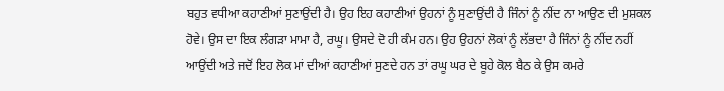ਬਹੁਤ ਵਧੀਆ ਕਹਾਣੀਆਂ ਸੁਣਾਉਂਦੀ ਹੈ। ਉਹ ਇਹ ਕਹਾਣੀਆਂ ਉਹਨਾਂ ਨੂੰ ਸੁਣਾਉਂਦੀ ਹੈ ਜਿੰਨਾਂ ਨੂੰ ਨੀਂਦ ਨਾ ਆਉਣ ਦੀ ਮੁਸ਼ਕਲ ਹੋਵੇ। ਉਸ ਦਾ ਇਕ ਲੰਗੜਾ ਮਾਮਾ ਹੈ, ਰਘੂ। ਉਸਦੇ ਦੋ ਹੀ ਕੰਮ ਹਨ। ਉਹ ਉਹਨਾਂ ਲੋਕਾਂ ਨੂੰ ਲੱਭਦਾ ਹੈ ਜਿੰਨਾਂ ਨੂੰ ਨੀਂਦ ਨਹੀਂ ਆਉਂਦੀ ਅਤੇ ਜਦੋਂ ਇਹ ਲੋਕ ਮਾਂ ਦੀਆਂ ਕਹਾਣੀਆਂ ਸੁਣਦੇ ਹਨ ਤਾਂ ਰਘੂ ਘਰ ਦੇ ਬੂਹੇ ਕੋਲ ਬੈਠ ਕੇ ਉਸ ਕਮਰੇ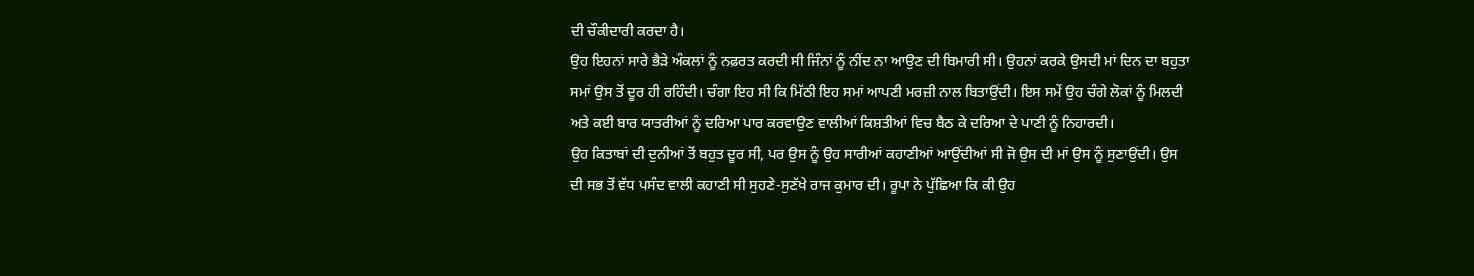ਦੀ ਚੌਕੀਦਾਰੀ ਕਰਦਾ ਹੈ।
ਉਹ ਇਹਨਾਂ ਸਾਰੇ ਭੈੜੇ ਅੰਕਲਾਂ ਨੂੰ ਨਫ਼ਰਤ ਕਰਦੀ ਸੀ ਜਿੰਨਾਂ ਨੂੰ ਨੀਂਦ ਨਾ ਆਉਣ ਦੀ ਬਿਮਾਰੀ ਸੀ। ਉਹਨਾਂ ਕਰਕੇ ਉਸਦੀ ਮਾਂ ਦਿਨ ਦਾ ਬਹੁਤਾ ਸਮਾਂ ਉਸ ਤੋਂ ਦੂਰ ਹੀ ਰਹਿੰਦੀ। ਚੰਗਾ ਇਹ ਸੀ ਕਿ ਮਿੱਠੀ ਇਹ ਸਮਾਂ ਆਪਣੀ ਮਰਜ਼ੀ ਨਾਲ ਬਿਤਾਉਂਦੀ। ਇਸ ਸਮੇਂ ਉਹ ਚੰਗੇ ਲੋਕਾਂ ਨੂੰ ਮਿਲਦੀ ਅਤੇ ਕਈ ਬਾਰ ਯਾਤਰੀਆਂ ਨੂੰ ਦਰਿਆ ਪਾਰ ਕਰਵਾਉਣ ਵਾਲੀਆਂ ਕਿਸ਼ਤੀਆਂ ਵਿਚ ਬੈਠ ਕੇ ਦਰਿਆ ਦੇ ਪਾਣੀ ਨੂੰ ਨਿਹਾਰਦੀ।
ਉਹ ਕਿਤਾਬਾਂ ਦੀ ਦੁਨੀਆਂ ਤੋਂ ਬਹੁਤ ਦੂਰ ਸੀ, ਪਰ ਉਸ ਨੂੰ ਉਹ ਸਾਰੀਆਂ ਕਹਾਣੀਆਂ ਆਉਂਦੀਆਂ ਸੀ ਜੋ ਉਸ ਦੀ ਮਾਂ ਉਸ ਨੂੰ ਸੁਣਾਉਂਦੀ। ਉਸ ਦੀ ਸਭ ਤੋਂ ਵੱਧ ਪਸੰਦ ਵਾਲੀ ਕਹਾਣੀ ਸੀ ਸੁਹਣੇ-ਸੁਣੱਖੇ ਰਾਜ ਕੁਮਾਰ ਦੀ। ਰੂਪਾ ਨੇ ਪੁੱਛਿਆ ਕਿ ਕੀ ਉਹ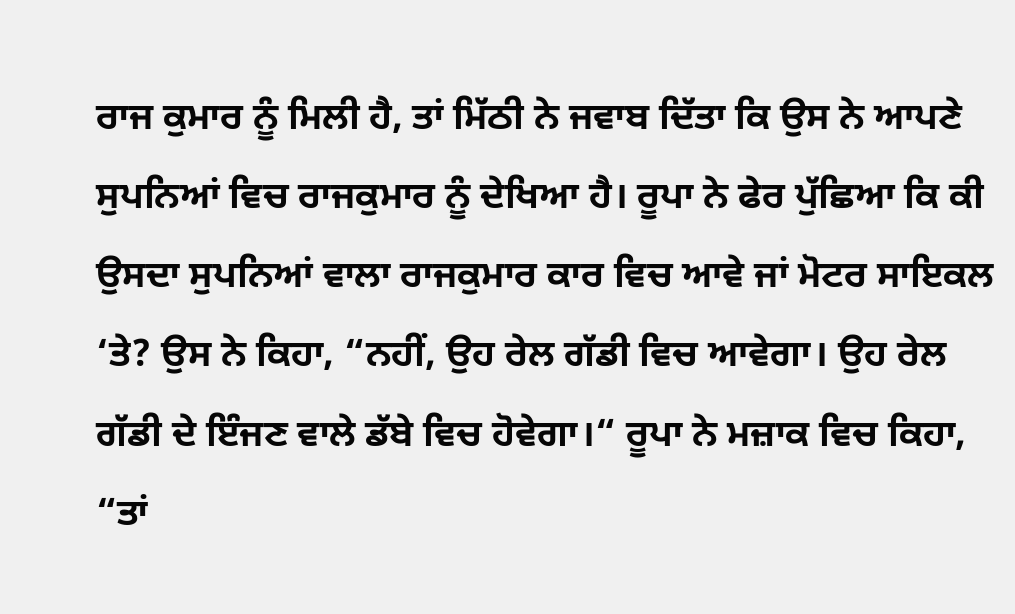ਰਾਜ ਕੁਮਾਰ ਨੂੰ ਮਿਲੀ ਹੈ, ਤਾਂ ਮਿੱਠੀ ਨੇ ਜਵਾਬ ਦਿੱਤਾ ਕਿ ਉਸ ਨੇ ਆਪਣੇ ਸੁਪਨਿਆਂ ਵਿਚ ਰਾਜਕੁਮਾਰ ਨੂੰ ਦੇਖਿਆ ਹੈ। ਰੂਪਾ ਨੇ ਫੇਰ ਪੁੱਛਿਆ ਕਿ ਕੀ ਉਸਦਾ ਸੁਪਨਿਆਂ ਵਾਲਾ ਰਾਜਕੁਮਾਰ ਕਾਰ ਵਿਚ ਆਵੇ ਜਾਂ ਮੋਟਰ ਸਾਇਕਲ ‘ਤੇ? ਉਸ ਨੇ ਕਿਹਾ, “ਨਹੀਂ, ਉਹ ਰੇਲ ਗੱਡੀ ਵਿਚ ਆਵੇਗਾ। ਉਹ ਰੇਲ ਗੱਡੀ ਦੇ ਇੰਜਣ ਵਾਲੇ ਡੱਬੇ ਵਿਚ ਹੋਵੇਗਾ।“ ਰੂਪਾ ਨੇ ਮਜ਼ਾਕ ਵਿਚ ਕਿਹਾ, “ਤਾਂ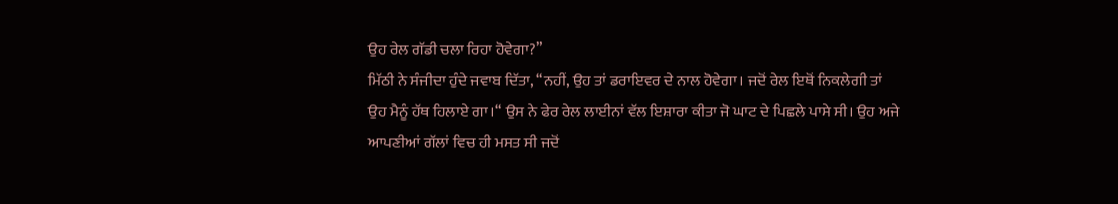ਉਹ ਰੇਲ ਗੱਡੀ ਚਲਾ ਰਿਹਾ ਹੋਵੇਗਾ?”
ਮਿੱਠੀ ਨੇ ਸੰਜੀਦਾ ਹੁੰਦੇ ਜਵਾਬ ਦਿੱਤਾ, “ਨਹੀਂ, ਉਹ ਤਾਂ ਡਰਾਇਵਰ ਦੇ ਨਾਲ ਹੋਵੇਗਾ। ਜਦੋਂ ਰੇਲ ਇਥੋਂ ਨਿਕਲੇਗੀ ਤਾਂ ਉਹ ਮੈਨੂੰ ਹੱਥ ਹਿਲਾਏ ਗਾ।“ ਉਸ ਨੇ ਫੇਰ ਰੇਲ ਲਾਈਨਾਂ ਵੱਲ ਇਸ਼ਾਰਾ ਕੀਤਾ ਜੋ ਘਾਟ ਦੇ ਪਿਛਲੇ ਪਾਸੇ ਸੀ। ਉਹ ਅਜੇ ਆਪਣੀਆਂ ਗੱਲਾਂ ਵਿਚ ਹੀ ਮਸਤ ਸੀ ਜਦੋਂ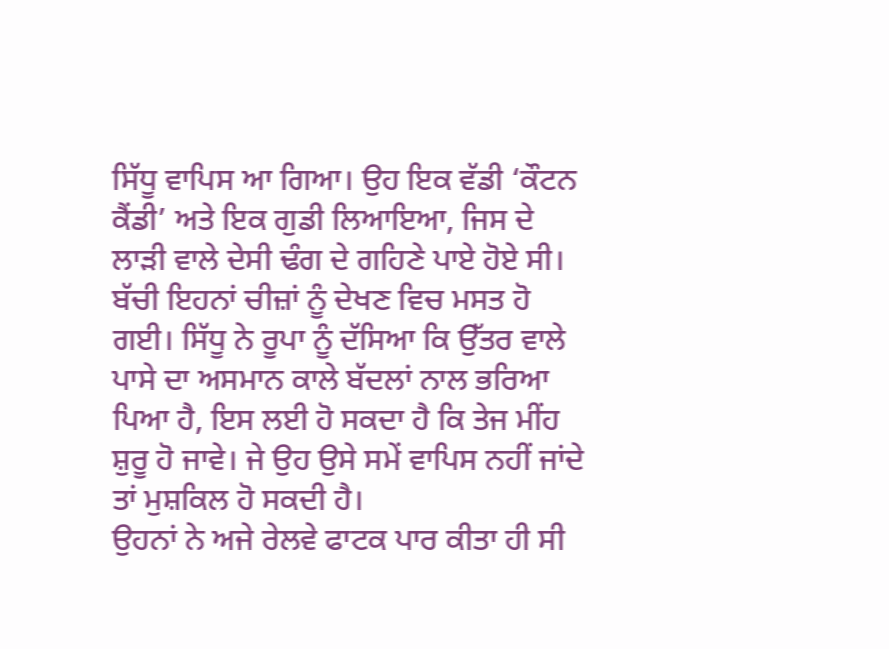ਸਿੱਧੂ ਵਾਪਿਸ ਆ ਗਿਆ। ਉਹ ਇਕ ਵੱਡੀ ‘ਕੌਟਨ ਕੈਂਡੀ’ ਅਤੇ ਇਕ ਗੁਡੀ ਲਿਆਇਆ, ਜਿਸ ਦੇ ਲਾੜੀ ਵਾਲੇ ਦੇਸੀ ਢੰਗ ਦੇ ਗਹਿਣੇ ਪਾਏ ਹੋਏ ਸੀ। ਬੱਚੀ ਇਹਨਾਂ ਚੀਜ਼ਾਂ ਨੂੰ ਦੇਖਣ ਵਿਚ ਮਸਤ ਹੋ ਗਈ। ਸਿੱਧੂ ਨੇ ਰੂਪਾ ਨੂੰ ਦੱਸਿਆ ਕਿ ਉੱਤਰ ਵਾਲੇ ਪਾਸੇ ਦਾ ਅਸਮਾਨ ਕਾਲੇ ਬੱਦਲਾਂ ਨਾਲ ਭਰਿਆ ਪਿਆ ਹੈ, ਇਸ ਲਈ ਹੋ ਸਕਦਾ ਹੈ ਕਿ ਤੇਜ ਮੀਂਹ ਸ਼ੁਰੂ ਹੋ ਜਾਵੇ। ਜੇ ਉਹ ਉਸੇ ਸਮੇਂ ਵਾਪਿਸ ਨਹੀਂ ਜਾਂਦੇ ਤਾਂ ਮੁਸ਼ਕਿਲ ਹੋ ਸਕਦੀ ਹੈ।
ਉਹਨਾਂ ਨੇ ਅਜੇ ਰੇਲਵੇ ਫਾਟਕ ਪਾਰ ਕੀਤਾ ਹੀ ਸੀ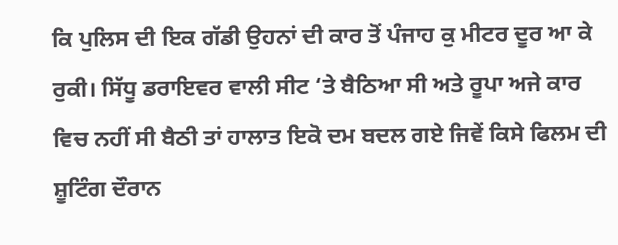ਕਿ ਪੁਲਿਸ ਦੀ ਇਕ ਗੱਡੀ ਉਹਨਾਂ ਦੀ ਕਾਰ ਤੋਂ ਪੰਜਾਹ ਕੁ ਮੀਟਰ ਦੂਰ ਆ ਕੇ ਰੁਕੀ। ਸਿੱਧੂ ਡਰਾਇਵਰ ਵਾਲੀ ਸੀਟ ‘ਤੇ ਬੈਠਿਆ ਸੀ ਅਤੇ ਰੂਪਾ ਅਜੇ ਕਾਰ ਵਿਚ ਨਹੀਂ ਸੀ ਬੈਠੀ ਤਾਂ ਹਾਲਾਤ ਇਕੋ ਦਮ ਬਦਲ ਗਏ ਜਿਵੇਂ ਕਿਸੇ ਫਿਲਮ ਦੀ ਸ਼ੂਟਿੰਗ ਦੌਰਾਨ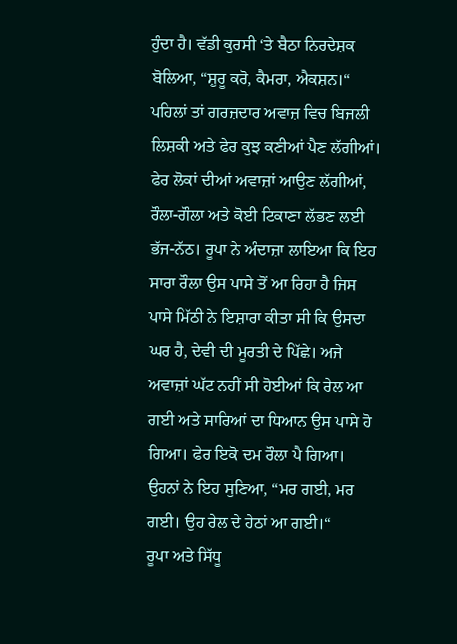ਹੁੰਦਾ ਹੈ। ਵੱਡੀ ਕੁਰਸੀ ‘ਤੇ ਬੈਠਾ ਨਿਰਦੇਸ਼ਕ ਬੋਲਿਆ, “ਸ਼ੁਰੂ ਕਰੋ, ਕੈਮਰਾ, ਐਕਸ਼ਨ।“ ਪਹਿਲਾਂ ਤਾਂ ਗਰਜ਼ਦਾਰ ਅਵਾਜ਼ ਵਿਚ ਬਿਜਲੀ ਲਿਸ਼ਕੀ ਅਤੇ ਫੇਰ ਕੁਝ ਕਣੀਆਂ ਪੈਣ ਲੱਗੀਆਂ। ਫੇਰ ਲੋਕਾਂ ਦੀਆਂ ਅਵਾਜ਼ਾਂ ਆਉਣ ਲੱਗੀਆਂ, ਰੌਲਾ-ਗੌਲਾ ਅਤੇ ਕੋਈ ਟਿਕਾਣਾ ਲੱਭਣ ਲਈ ਭੱਜ-ਨੱਠ। ਰੂਪਾ ਨੇ ਅੰਦਾਜ਼ਾ ਲਾਇਆ ਕਿ ਇਹ ਸਾਰਾ ਰੌਲਾ ਉਸ ਪਾਸੇ ਤੋਂ ਆ ਰਿਹਾ ਹੈ ਜਿਸ ਪਾਸੇ ਮਿੱਠੀ ਨੇ ਇਸ਼ਾਰਾ ਕੀਤਾ ਸੀ ਕਿ ਉਸਦਾ ਘਰ ਹੈ, ਦੇਵੀ ਦੀ ਮੂਰਤੀ ਦੇ ਪਿੱਛੇ। ਅਜੇ ਅਵਾਜ਼ਾਂ ਘੱਟ ਨਹੀਂ ਸੀ ਹੋਈਆਂ ਕਿ ਰੇਲ ਆ ਗਈ ਅਤੇ ਸਾਰਿਆਂ ਦਾ ਧਿਆਨ ਉਸ ਪਾਸੇ ਹੋ ਗਿਆ। ਫੇਰ ਇਕੋ ਦਮ ਰੌਲਾ ਪੈ ਗਿਆ। ਉਹਨਾਂ ਨੇ ਇਹ ਸੁਣਿਆ, “ਮਰ ਗਈ, ਮਰ ਗਈ। ਉਹ ਰੇਲ ਦੇ ਹੇਠਾਂ ਆ ਗਈ।“
ਰੂਪਾ ਅਤੇ ਸਿੱਧੂ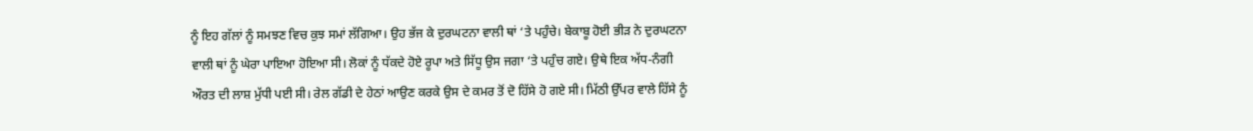ਨੂੰ ਇਹ ਗੱਲਾਂ ਨੂੰ ਸਮਝਣ ਵਿਚ ਕੁਝ ਸਮਾਂ ਲੱਗਿਆ। ਉਹ ਭੱਜ ਕੇ ਦੁਰਘਟਨਾ ਵਾਲੀ ਥਾਂ ‘ਤੇ ਪਹੁੰਚੇ। ਬੇਕਾਬੂ ਹੋਈ ਭੀੜ ਨੇ ਦੁਰਘਟਨਾ ਵਾਲੀ ਥਾਂ ਨੂੰ ਘੇਰਾ ਪਾਇਆ ਹੋਇਆ ਸੀ। ਲੋਕਾਂ ਨੂੰ ਧੱਕਦੇ ਹੋਏ ਰੂਪਾ ਅਤੇ ਸਿੱਧੂ ਉਸ ਜਗਾ ‘ਤੇ ਪਹੁੰਚ ਗਏ। ਉਥੇ ਇਕ ਅੱਧ-ਨੰਗੀ ਔਰਤ ਦੀ ਲਾਸ਼ ਮੁੱਧੀ ਪਈ ਸੀ। ਰੇਲ ਗੱਡੀ ਦੇ ਹੇਠਾਂ ਆਉਣ ਕਰਕੇ ਉਸ ਦੇ ਕਮਰ ਤੋਂ ਦੋ ਹਿੱਸੇ ਹੋ ਗਏ ਸੀ। ਮਿੱਠੀ ਉੱਪਰ ਵਾਲੇ ਹਿੱਸੇ ਨੂੰ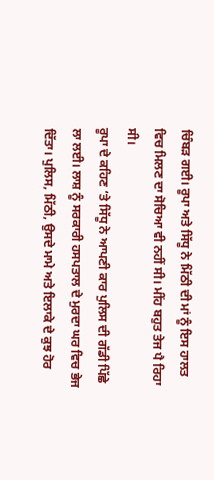ਚਿੰਬੜ ਗਈ। ਰੂਪਾ ਅਤੇ ਸਿੱਧੂ ਨੇ ਮਿੱਠੀ ਦੀ ਮਾਂ ਨੂੰ ਇਸ ਹਾਲਤ ਵਿਚ ਮਿਲਣ ਦਾ ਸੋਚਿਆ ਵੀ ਨਹੀਂ ਸੀ। ਮੀਂਹ ਬਹੁਤ ਤੇਜ ਪੈ ਰਿਹਾ ਸੀ।
ਰੂਪਾ ਦੇ ਕਹਿਣ ‘ਤੇ ਸਿੱਧੂ ਨੇ ਆਪਣੀ ਕਾਰ ਪੁਲਿਸ ਦੀ ਗੱਡੀ ਪਿੱਛੇ ਲਾ ਲਈ। ਲਾਸ਼ ਨੂੰ ਸਰਕਾਰੀ ਹਸਪਤਾਲ ਦੇ ਮੁਰਦਾ ਘਰ ਵਿਚ ਭੇਜ ਦਿੱਤਾ। ਪੁਲਿਸ, ਮਿੱਠੀ, ਉਸਦੇ ਮਾਮੇ ਅਤੇ ਇਲਾਕੇ ਦੇ ਕੁਝ ਹੋਰ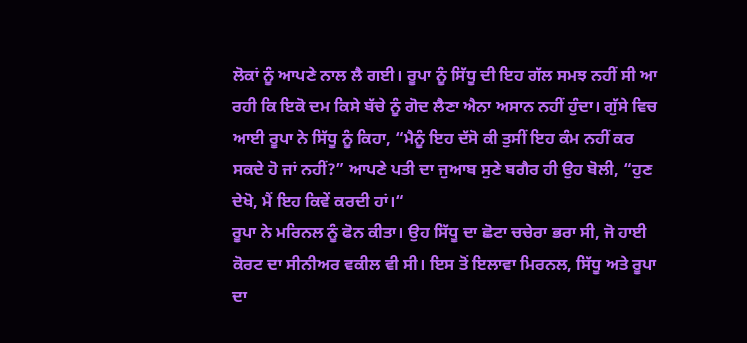ਲੋਕਾਂ ਨੂੰ ਆਪਣੇ ਨਾਲ ਲੈ ਗਈ। ਰੂਪਾ ਨੂੰ ਸਿੱਧੂ ਦੀ ਇਹ ਗੱਲ ਸਮਝ ਨਹੀਂ ਸੀ ਆ ਰਹੀ ਕਿ ਇਕੋ ਦਮ ਕਿਸੇ ਬੱਚੇ ਨੂੰ ਗੋਦ ਲੈਣਾ ਐਨਾ ਅਸਾਨ ਨਹੀਂ ਹੁੰਦਾ। ਗੁੱਸੇ ਵਿਚ ਆਈ ਰੂਪਾ ਨੇ ਸਿੱਧੂ ਨੂੰ ਕਿਹਾ, “ਮੈਨੂੰ ਇਹ ਦੱਸੋ ਕੀ ਤੁਸੀਂ ਇਹ ਕੰਮ ਨਹੀਂ ਕਰ ਸਕਦੇ ਹੋ ਜਾਂ ਨਹੀਂ?” ਆਪਣੇ ਪਤੀ ਦਾ ਜੁਆਬ ਸੁਣੇ ਬਗੈਰ ਹੀ ਉਹ ਬੋਲੀ, “ਹੁਣ ਦੇਖੋ, ਮੈਂ ਇਹ ਕਿਵੇਂ ਕਰਦੀ ਹਾਂ।“
ਰੂਪਾ ਨੇ ਮਰਿਨਲ ਨੂੰ ਫੋਨ ਕੀਤਾ। ਉਹ ਸਿੱਧੂ ਦਾ ਛੋਟਾ ਚਚੇਰਾ ਭਰਾ ਸੀ, ਜੋ ਹਾਈ ਕੋਰਟ ਦਾ ਸੀਨੀਅਰ ਵਕੀਲ ਵੀ ਸੀ। ਇਸ ਤੋਂ ਇਲਾਵਾ ਮਿਰਨਲ, ਸਿੱਧੂ ਅਤੇ ਰੂਪਾ ਦਾ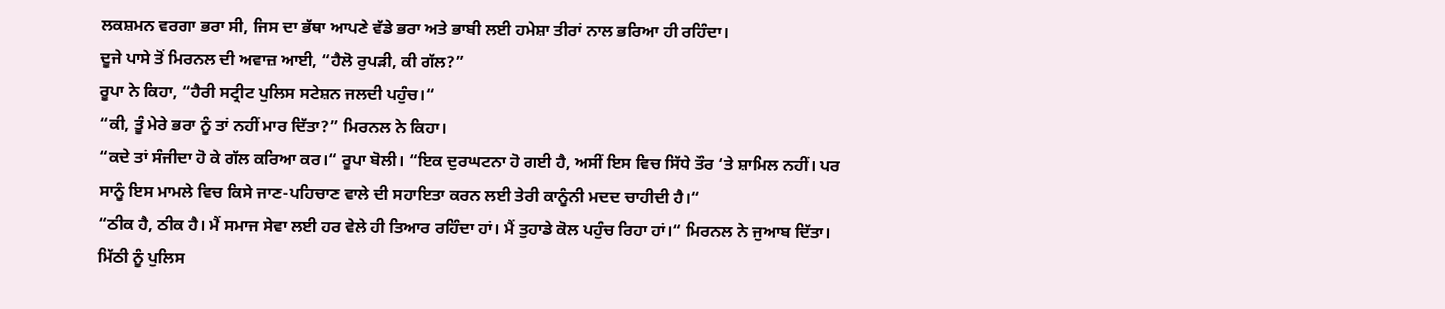ਲਕਸ਼ਮਨ ਵਰਗਾ ਭਰਾ ਸੀ, ਜਿਸ ਦਾ ਭੱਥਾ ਆਪਣੇ ਵੱਡੇ ਭਰਾ ਅਤੇ ਭਾਬੀ ਲਈ ਹਮੇਸ਼ਾ ਤੀਰਾਂ ਨਾਲ ਭਰਿਆ ਹੀ ਰਹਿੰਦਾ।
ਦੂਜੇ ਪਾਸੇ ਤੋਂ ਮਿਰਨਲ ਦੀ ਅਵਾਜ਼ ਆਈ, “ਹੈਲੋ ਰੁਪੜੀ, ਕੀ ਗੱਲ?”
ਰੂਪਾ ਨੇ ਕਿਹਾ, “ਹੈਰੀ ਸਟ੍ਰੀਟ ਪੁਲਿਸ ਸਟੇਸ਼ਨ ਜਲਦੀ ਪਹੁੰਚ।“
“ਕੀ, ਤੂੰ ਮੇਰੇ ਭਰਾ ਨੂੰ ਤਾਂ ਨਹੀਂ ਮਾਰ ਦਿੱਤਾ?” ਮਿਰਨਲ ਨੇ ਕਿਹਾ।
“ਕਦੇ ਤਾਂ ਸੰਜੀਦਾ ਹੋ ਕੇ ਗੱਲ ਕਰਿਆ ਕਰ।“ ਰੂਪਾ ਬੋਲੀ। “ਇਕ ਦੁਰਘਟਨਾ ਹੋ ਗਈ ਹੈ, ਅਸੀਂ ਇਸ ਵਿਚ ਸਿੱਧੇ ਤੌਰ ‘ਤੇ ਸ਼ਾਮਿਲ ਨਹੀਂ। ਪਰ ਸਾਨੂੰ ਇਸ ਮਾਮਲੇ ਵਿਚ ਕਿਸੇ ਜਾਣ-ਪਹਿਚਾਣ ਵਾਲੇ ਦੀ ਸਹਾਇਤਾ ਕਰਨ ਲਈ ਤੇਰੀ ਕਾਨੂੰਨੀ ਮਦਦ ਚਾਹੀਦੀ ਹੈ।“
“ਠੀਕ ਹੈ, ਠੀਕ ਹੈ। ਮੈਂ ਸਮਾਜ ਸੇਵਾ ਲਈ ਹਰ ਵੇਲੇ ਹੀ ਤਿਆਰ ਰਹਿੰਦਾ ਹਾਂ। ਮੈਂ ਤੁਹਾਡੇ ਕੋਲ ਪਹੁੰਚ ਰਿਹਾ ਹਾਂ।“ ਮਿਰਨਲ ਨੇ ਜੁਆਬ ਦਿੱਤਾ।
ਮਿੱਠੀ ਨੂੰ ਪੁਲਿਸ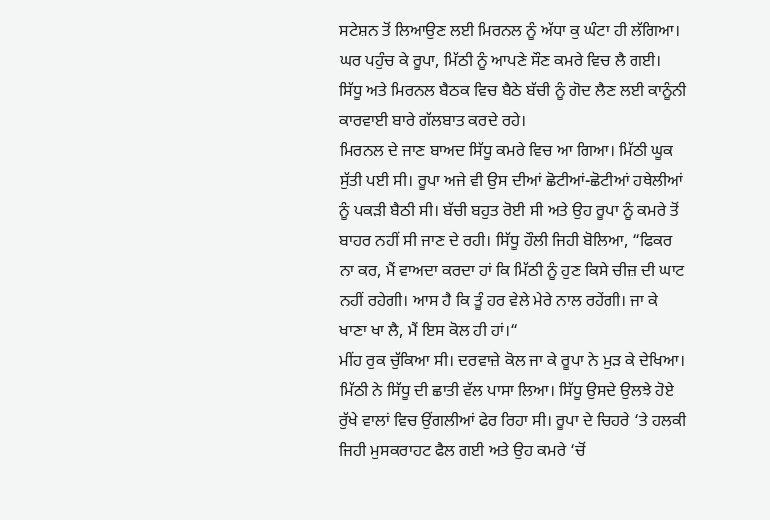ਸਟੇਸ਼ਨ ਤੋਂ ਲਿਆਉਣ ਲਈ ਮਿਰਨਲ ਨੂੰ ਅੱਧਾ ਕੁ ਘੰਟਾ ਹੀ ਲੱਗਿਆ। ਘਰ ਪਹੁੰਚ ਕੇ ਰੂਪਾ, ਮਿੱਠੀ ਨੂੰ ਆਪਣੇ ਸੌਣ ਕਮਰੇ ਵਿਚ ਲੈ ਗਈ। ਸਿੱਧੂ ਅਤੇ ਮਿਰਨਲ ਬੈਠਕ ਵਿਚ ਬੈਠੇ ਬੱਚੀ ਨੂੰ ਗੋਦ ਲੈਣ ਲਈ ਕਾਨੂੰਨੀ ਕਾਰਵਾਈ ਬਾਰੇ ਗੱਲਬਾਤ ਕਰਦੇ ਰਹੇ।
ਮਿਰਨਲ ਦੇ ਜਾਣ ਬਾਅਦ ਸਿੱਧੂ ਕਮਰੇ ਵਿਚ ਆ ਗਿਆ। ਮਿੱਠੀ ਘੂਕ ਸੁੱਤੀ ਪਈ ਸੀ। ਰੂਪਾ ਅਜੇ ਵੀ ਉਸ ਦੀਆਂ ਛੋਟੀਆਂ-ਛੋਟੀਆਂ ਹਥੇਲੀਆਂ ਨੂੰ ਪਕੜੀ ਬੈਠੀ ਸੀ। ਬੱਚੀ ਬਹੁਤ ਰੋਈ ਸੀ ਅਤੇ ਉਹ ਰੂਪਾ ਨੂੰ ਕਮਰੇ ਤੋਂ ਬਾਹਰ ਨਹੀਂ ਸੀ ਜਾਣ ਦੇ ਰਹੀ। ਸਿੱਧੂ ਹੌਲੀ ਜਿਹੀ ਬੋਲਿਆ, “ਫਿਕਰ ਨਾ ਕਰ, ਮੈਂ ਵਾਅਦਾ ਕਰਦਾ ਹਾਂ ਕਿ ਮਿੱਠੀ ਨੂੰ ਹੁਣ ਕਿਸੇ ਚੀਜ਼ ਦੀ ਘਾਟ ਨਹੀਂ ਰਹੇਗੀ। ਆਸ ਹੈ ਕਿ ਤੂੰ ਹਰ ਵੇਲੇ ਮੇਰੇ ਨਾਲ ਰਹੇਂਗੀ। ਜਾ ਕੇ ਖਾਣਾ ਖਾ ਲੈ, ਮੈਂ ਇਸ ਕੋਲ ਹੀ ਹਾਂ।“
ਮੀਂਹ ਰੁਕ ਚੁੱਕਿਆ ਸੀ। ਦਰਵਾਜ਼ੇ ਕੋਲ ਜਾ ਕੇ ਰੂਪਾ ਨੇ ਮੁੜ ਕੇ ਦੇਖਿਆ। ਮਿੱਠੀ ਨੇ ਸਿੱਧੂ ਦੀ ਛਾਤੀ ਵੱਲ ਪਾਸਾ ਲਿਆ। ਸਿੱਧੂ ਉਸਦੇ ਉਲਝੇ ਹੋਏ ਰੁੱਖੇ ਵਾਲਾਂ ਵਿਚ ਉਂਗਲੀਆਂ ਫੇਰ ਰਿਹਾ ਸੀ। ਰੂਪਾ ਦੇ ਚਿਹਰੇ ‘ਤੇ ਹਲਕੀ ਜਿਹੀ ਮੁਸਕਰਾਹਟ ਫੈਲ ਗਈ ਅਤੇ ਉਹ ਕਮਰੇ ‘ਚੋਂ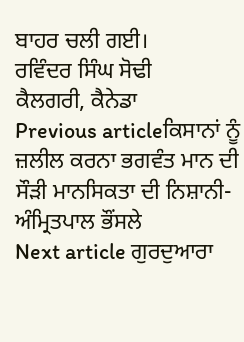ਬਾਹਰ ਚਲੀ ਗਈ।
ਰਵਿੰਦਰ ਸਿੰਘ ਸੋਢੀ
ਕੈਲਗਰੀ, ਕੈਨੇਡਾ
Previous articleਕਿਸਾਨਾਂ ਨੂੰ ਜ਼ਲੀਲ ਕਰਨਾ ਭਗਵੰਤ ਮਾਨ ਦੀ ਸੌੜੀ ਮਾਨਸਿਕਤਾ ਦੀ ਨਿਸ਼ਾਨੀ- ਅੰਮ੍ਰਿਤਪਾਲ ਭੌਂਸਲੇ
Next article ਗੁਰਦੁਆਰਾ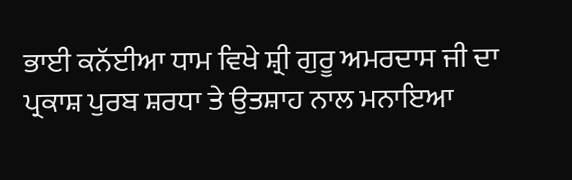ਭਾਈ ਕਨੱਈਆ ਧਾਮ ਵਿਖੇ ਸ਼੍ਰੀ ਗੁਰੂ ਅਮਰਦਾਸ ਜੀ ਦਾ ਪ੍ਰਕਾਸ਼ ਪੁਰਬ ਸ਼ਰਧਾ ਤੇ ਉਤਸ਼ਾਹ ਨਾਲ ਮਨਾਇਆ